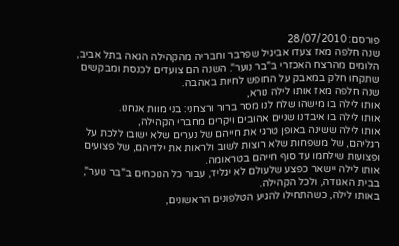פורסם: 28/07/2010
שנה חלפה מאז צעדו אביגיל שפרבר וחבריה מהקהילה הגאה בתל אביב, הלומים מהרצח האכזרי ב"בר נוער". השנה הם צועדים לכנסת ומבקשים שתקחו חלק במאבק על החופש לחיות באהבה.
שנה חלפה מאז אותו לילה נורא,
אותו לילה בו מישהו שלח לנו מסר ברור ורצחני: בני מוות אנחנו.
אותו לילה בו איבדנו שניים אהובים ויקרים מחברי הקהילה,
אותו לילה ששינה באופן טרגי את חייהם של נערים שלא ישובו ללכת על רגליהם, של משפחות שלא רוצות לשוב ולראות את ילדיהם, של פצועים ופצועות שילחמו עד סוף חייהם בטראומה.
אותו לילה יישאר כפצע שלעולם לא יגליד, עבור כל הנוכחים ב"בר נוער", בבית האגודה, ולכל הקהילה.
באותו לילה, כשהתחילו להגיע הטלפונים הראשונים,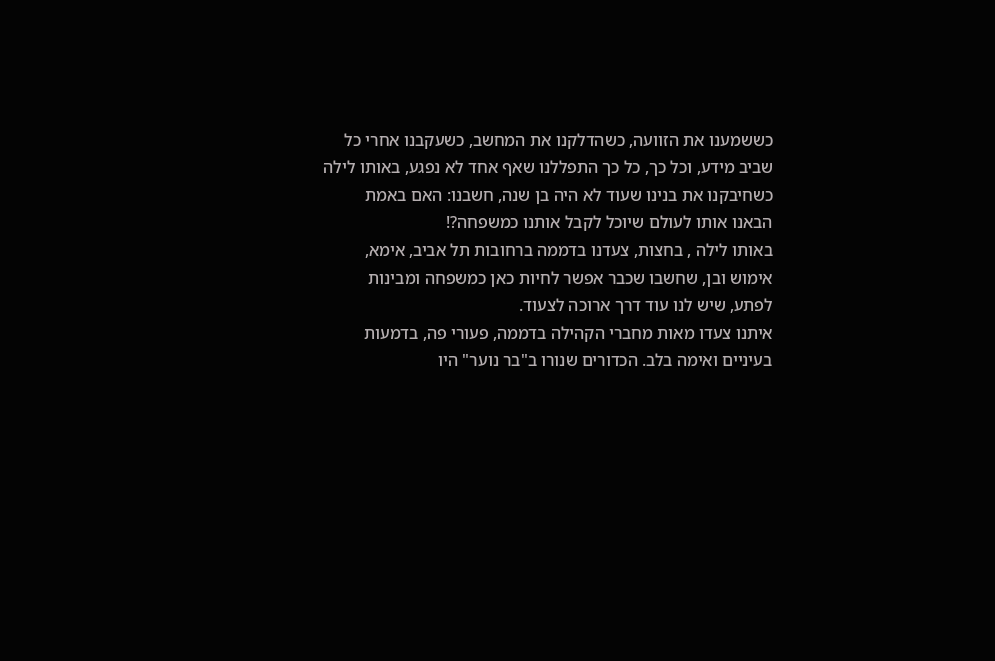כששמענו את הזוועה, כשהדלקנו את המחשב, כשעקבנו אחרי כל שביב מידע, וכל כך, כל כך התפללנו שאף אחד לא נפגע, באותו לילה כשחיבקנו את בנינו שעוד לא היה בן שנה, חשבנו: האם באמת הבאנו אותו לעולם שיוכל לקבל אותנו כמשפחה?!
באותו לילה , בחצות, צעדנו בדממה ברחובות תל אביב, אימא, אימוש ובן, שחשבו שכבר אפשר לחיות כאן כמשפחה ומבינות לפתע, שיש לנו עוד דרך ארוכה לצעוד.
איתנו צעדו מאות מחברי הקהילה בדממה, פעורי פה, בדמעות בעיניים ואימה בלב. הכדורים שנורו ב"בר נוער" היו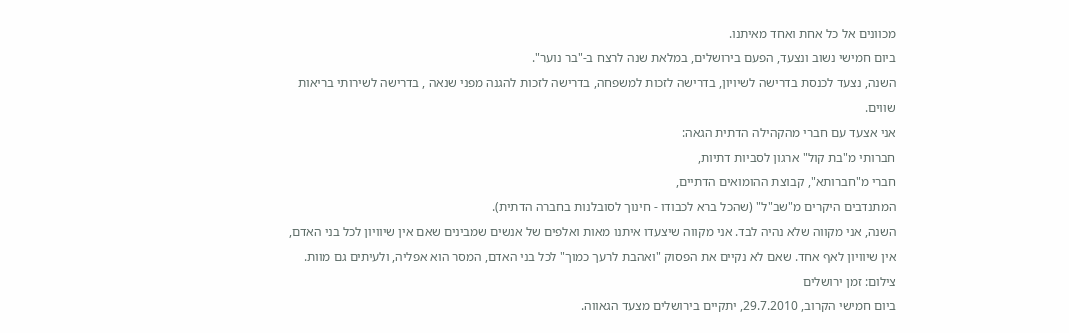מכוונים אל כל אחת ואחד מאיתנו.
ביום חמישי נשוב ונצעד, הפעם בירושלים, במלאת שנה לרצח ב-"בר נוער".
השנה, נצעד לכנסת בדרישה לשיויון, בדרישה לזכות למשפחה, בדרישה לזכות להגנה מפני שנאה , בדרישה לשירותי בריאות שווים.
אני אצעד עם חברי מהקהילה הדתית הגאה:
חברותי מ"בת קול" ארגון לסביות דתיות,
חברי מ"חברותא", קבוצת ההומואים הדתיים,
המתנדבים היקרים מ"שב"ל" (שהכל ברא לכבודו - חינוך לסובלנות בחברה הדתית).
השנה, אני מקווה שלא נהיה לבד. אני מקווה שיצעדו איתנו מאות ואלפים של אנשים שמבינים שאם אין שיוויון לכל בני האדם, אין שיוויון לאף אחד. שאם לא נקיים את הפסוק "ואהבת לרעך כמוך" לכל בני האדם, המסר הוא אפליה, ולעיתים גם מוות.
צילום: זמן ירושלים
ביום חמישי הקרוב, 29.7.2010, יתקיים בירושלים מצעד הגאווה.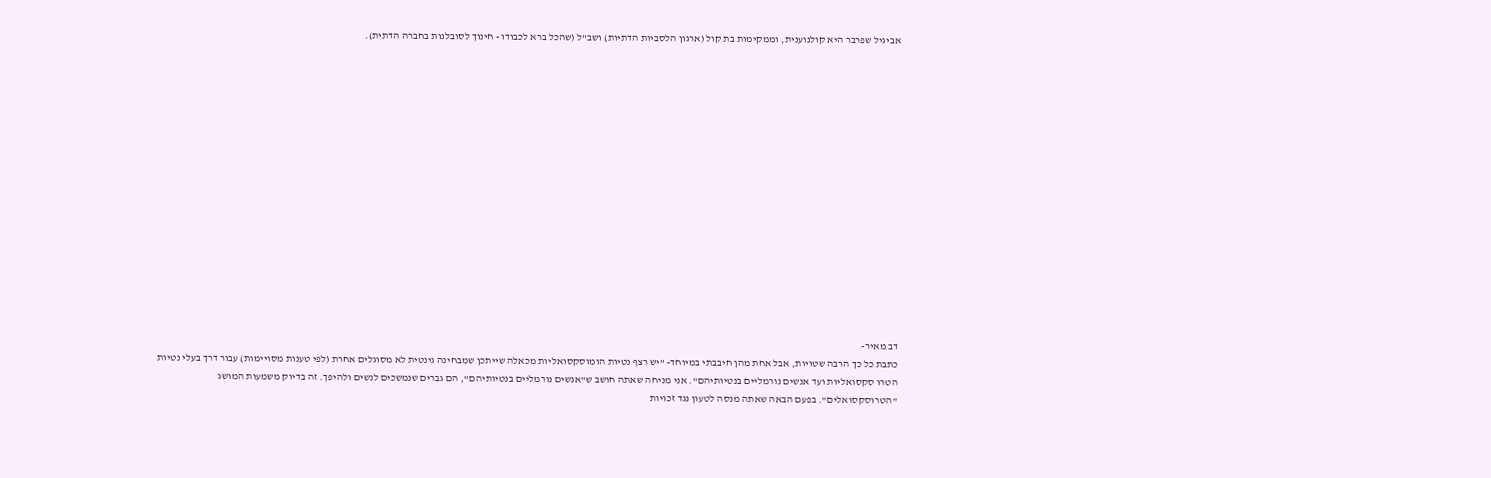אביגיל שפרבר היא קולנוענית, וממקימות בת קול (ארגון הלסביות הדתיות) ושב"ל (שהכל ברא לכבודו - חינוך לסובלנות בחברה הדתית).
















דב מאיר-
כתבת כל כך הרבה שטויות, אבל אחת מהן חיבבתי במיוחד- "יש רצף נטיות הומוסקסואליות מכאלה שייתכן שמבחינה גינטית לא מסוגלים אחרת (לפי טענות מסויימות) עבור דרך בעלי נטיות הטרו סקסואליות ועד אנשים נורמליים בנטיותיהם". אני מניחה שאתה חושב ש"אנשים נורמליים בנטיותיהם", הם גברים שנמשכים לנשים ולהיפך. זה בדיוק משמעות המושג "הטרוסקסואלים". בפעם הבאה שאתה מנסה לטעון נגד זכויות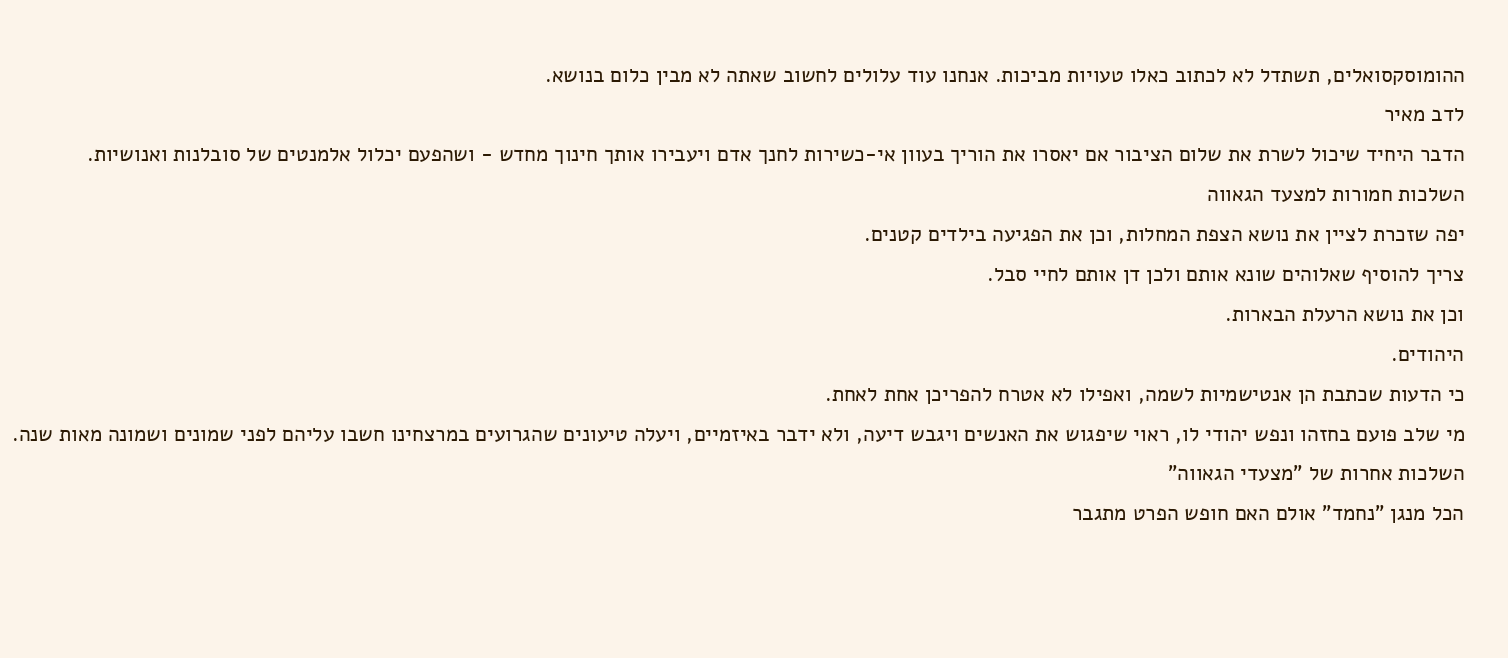ההומוסקסואלים, תשתדל לא לכתוב כאלו טעויות מביכות. אנחנו עוד עלולים לחשוב שאתה לא מבין כלום בנושא.
לדב מאיר
הדבר היחיד שיכול לשרת את שלום הציבור אם יאסרו את הוריך בעוון אי-כשירות לחנך אדם ויעבירו אותך חינוך מחדש - ושהפעם יכלול אלמנטים של סובלנות ואנושיות.
השלכות חמורות למצעד הגאווה
יפה שזכרת לציין את נושא הצפת המחלות, וכן את הפגיעה בילדים קטנים.
צריך להוסיף שאלוהים שונא אותם ולכן דן אותם לחיי סבל.
וכן את נושא הרעלת הבארות.
היהודים.
כי הדעות שכתבת הן אנטישמיות לשמה, ואפילו לא אטרח להפריכן אחת לאחת.
מי שלב פועם בחזהו ונפש יהודי לו, ראוי שיפגוש את האנשים ויגבש דיעה, ולא ידבר באיזמיים, ויעלה טיעונים שהגרועים במרצחינו חשבו עליהם לפני שמונים ושמונה מאות שנה.
השלכות אחרות של "מצעדי הגאווה"
הכל מנגן "נחמד" אולם האם חופש הפרט מתגבר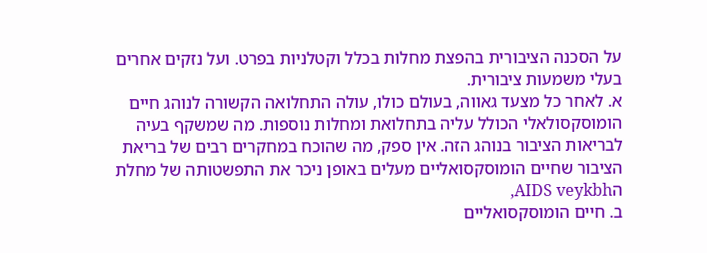על הסכנה הציבורית בהפצת מחלות בכלל וקטלניות בפרט. ועל נזקים אחרים בעלי משמעות ציבורית.
א. לאחר כל מצעד גאווה, בעולם כולו, עולה התחלואה הקשורה לנוהג חיים הומוסקסולאלי הכולל עליה בתחלואת ומחלות נוספות. מה שמשקף בעיה לבריאות הציבור בנוהג הזה. אין ספק, מה שהוכח במחקרים רבים של בריאת הציבור שחיים הומוסקסואליים מעלים באופן ניכר את התפשטותה של מחלת הAIDS veykbh,
ב. חיים הומוסקסואליים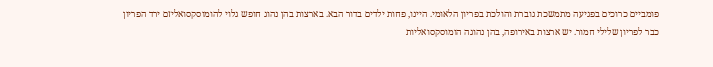פומביים כרוכים בפגיעה מתמשכת גוברת והולכת בפריון הלאומי. היינו, פחות ילדים בדור הבא. בארצות בהן נהוג חופש גלוי להומוסקסואליזם ירד הפריון כבר לפריון שלילי חמור. יש ארצות באירופה, בהן נהוגה הומוסקסואליות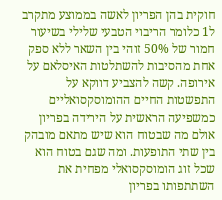חוקית בהן הפריון לאשה בממוצע מתקרב ל1 כלומר הריבוי הטבעי שלילי בשיעור חמור של 50% זוהי בין השאר ללא ספק אחת מהסיבות להשתלטות האיסלאם על אירופה. קשה להצביע דווקא על התפשטות החיים ההומוסקסואליים כמשפיעה הראשית על הירידה בפריון אולם מה שבטוח הוא שיש מתאם מובהק בין שתי התופעות. ומה שגם בטוח הוא שכל זוג הומוסקסואלי מפחית את השתתפותו בפריון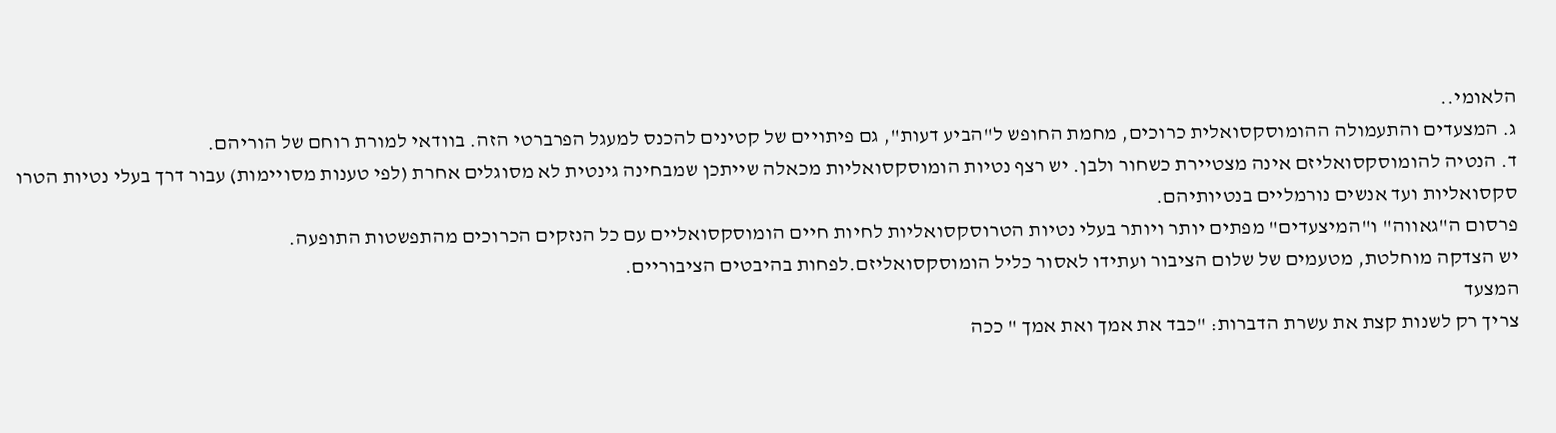הלאומי..
ג. המצעדים והתעמולה ההומוסקסואלית כרוכים, מחמת החופש ל"הביע דעות", גם פיתויים של קטינים להכנס למעגל הפרברטי הזה. בוודאי למורת רוחם של הוריהם.
ד. הנטיה להומוסקסואליזם אינה מצטיירת כשחור ולבן. יש רצף נטיות הומוסקסואליות מכאלה שייתכן שמבחינה גינטית לא מסוגלים אחרת (לפי טענות מסויימות) עבור דרך בעלי נטיות הטרו סקסואליות ועד אנשים נורמליים בנטיותיהם.
פרסום ה"גאווה" ו"המיצעדים" מפתים יותר ויותר בעלי נטיות הטרוסקסואליות לחיות חיים הומוסקסואליים עם כל הנזקים הכרוכים מהתפשטות התופעה.
יש הצדקה מוחלטת, מטעמים של שלום הציבור ועתידו לאסור כליל הומוסקסואליזם.לפחות בהיבטים הציבוריים.
המצעד
צריך רק לשנות קצת את עשרת הדברות: "כבד את אמך ואת אמך " ככה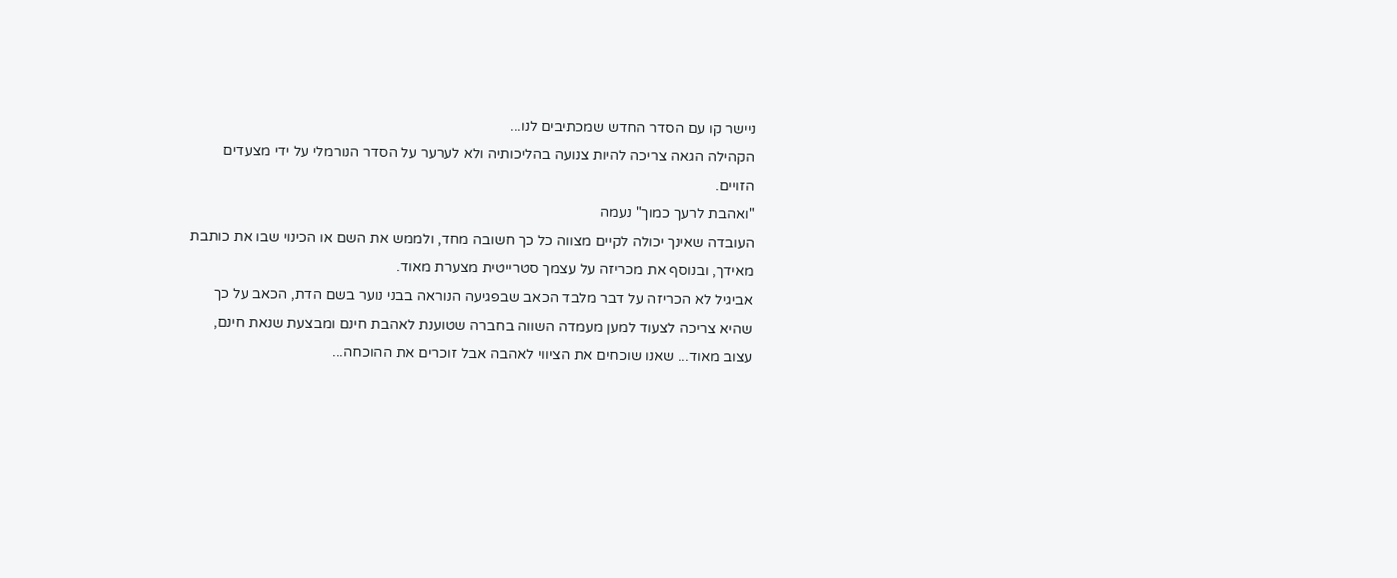ניישר קו עם הסדר החדש שמכתיבים לנו...
הקהילה הגאה צריכה להיות צנועה בהליכותיה ולא לערער על הסדר הנורמלי על ידי מצעדים הזויים.
"ואהבת לרעך כמוך" נעמה
העובדה שאינך יכולה לקיים מצווה כל כך חשובה מחד, ולממש את השם או הכינוי שבו את כותבת מאידך, ובנוסף את מכריזה על עצמך סטרייטית מצערת מאוד.
אביגיל לא הכריזה על דבר מלבד הכאב שבפגיעה הנוראה בבני נוער בשם הדת, הכאב על כך שהיא צריכה לצעוד למען מעמדה השווה בחברה שטוענת לאהבת חינם ומבצעת שנאת חינם, עצוב מאוד... שאנו שוכחים את הציווי לאהבה אבל זוכרים את ההוכחה...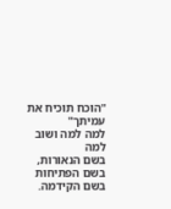"הוכח תוכיח את עמיתך"
למה למה ושוב למה
בשם הנאורות, בשם הפתיחות בשם הקידמה.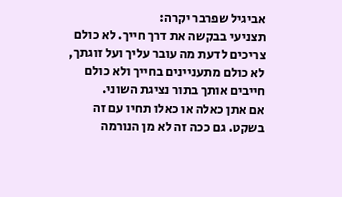אביגיל שפרבר יקרה:
תצניעי בבקשה את דרך חייך. לא כולם צריכים לדעת מה עובר עליך ועל זוגתך, לא כולם מתעניינים בחייך ולא כולם חייבים אותך בתור נציגת השוני.
אם אתן כאלה או כאלו תחיו עם זה בשקט. גם ככה זה לא מן הנורמה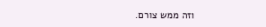וזה ממש צורם.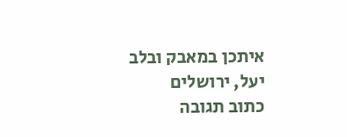איתכן במאבק ובלב
יעל, ירושלים
כתוב תגובה